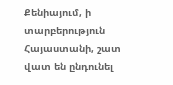Քենիայում, ի տարբերություն Հայաստանի, շատ վատ են ընդունել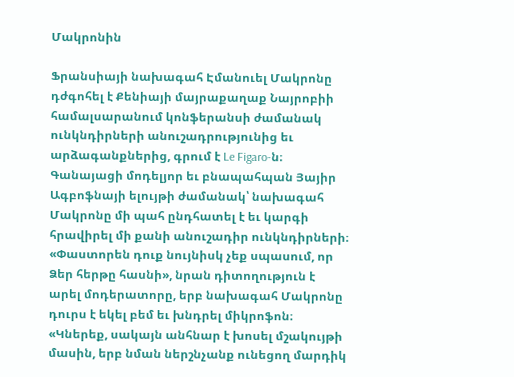Մակրոնին

Ֆրանսիայի նախագահ Էմանուել Մակրոնը դժգոհել է Քենիայի մայրաքաղաք Նայրոբիի համալսարանում կոնֆերանսի ժամանակ ունկնդիրների անուշադրությունից եւ արձագանքներից, գրում է Le Figaro-ն։ Գանայացի մոդելյոր եւ բնապահպան Յայիր Ագբոֆնայի ելույթի ժամանակ՝ նախագահ Մակրոնը մի պահ ընդհատել է եւ կարգի հրավիրել մի քանի անուշադիր ունկնդիրների։ «Փաստորեն դուք նույնիսկ չեք սպասում, որ Ձեր հերթը հասնի», նրան դիտողություն է արել մոդերատորը, երբ նախագահ Մակրոնը դուրս է եկել բեմ եւ խնդրել միկրոֆոն։ «Կներեք, սակայն անհնար է խոսել մշակույթի մասին, երբ նման ներշնչանք ունեցող մարդիկ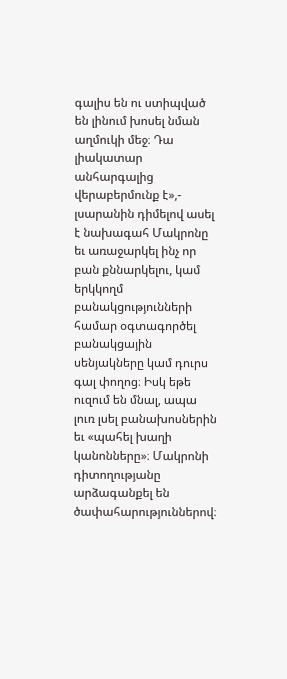գալիս են ու ստիպված են լինում խոսել նման աղմուկի մեջ։ Դա լիակատար անհարգալից վերաբերմունք է»,- լսարանին դիմելով ասել է նախագահ Մակրոնը եւ առաջարկել ինչ որ բան քննարկելու, կամ երկկողմ բանակցությունների համար օգտագործել բանակցային սենյակները կամ դուրս գալ փողոց։ Իսկ եթե ուզում են մնալ, ապա լուռ լսել բանախոսներին եւ «պահել խաղի կանոնները»։ Մակրոնի դիտողությանը արձագանքել են ծափահարություններով։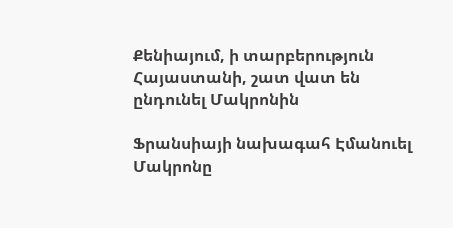Քենիայում, ի տարբերություն Հայաստանի, շատ վատ են ընդունել Մակրոնին

Ֆրանսիայի նախագահ Էմանուել Մակրոնը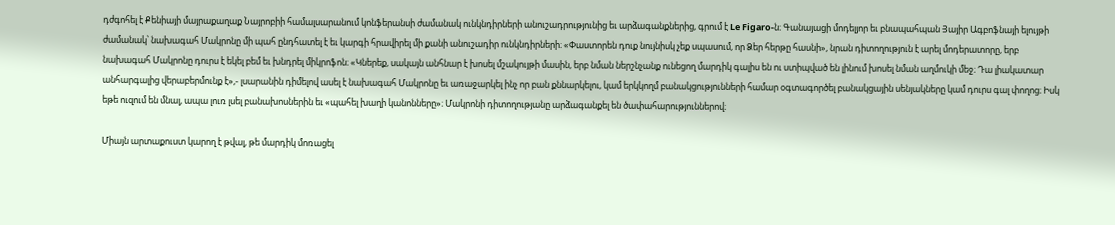դժգոհել է Քենիայի մայրաքաղաք Նայրոբիի համալսարանում կոնֆերանսի ժամանակ ունկնդիրների անուշադրությունից եւ արձագանքներից, գրում է Le Figaro-ն։ Գանայացի մոդելյոր եւ բնապահպան Յայիր Ագբոֆնայի ելույթի ժամանակ՝ նախագահ Մակրոնը մի պահ ընդհատել է եւ կարգի հրավիրել մի քանի անուշադիր ունկնդիրների։ «Փաստորեն դուք նույնիսկ չեք սպասում, որ Ձեր հերթը հասնի», նրան դիտողություն է արել մոդերատորը, երբ նախագահ Մակրոնը դուրս է եկել բեմ եւ խնդրել միկրոֆոն։ «Կներեք, սակայն անհնար է խոսել մշակույթի մասին, երբ նման ներշնչանք ունեցող մարդիկ գալիս են ու ստիպված են լինում խոսել նման աղմուկի մեջ։ Դա լիակատար անհարգալից վերաբերմունք է»,- լսարանին դիմելով ասել է նախագահ Մակրոնը եւ առաջարկել ինչ որ բան քննարկելու, կամ երկկողմ բանակցությունների համար օգտագործել բանակցային սենյակները կամ դուրս գալ փողոց։ Իսկ եթե ուզում են մնալ, ապա լուռ լսել բանախոսներին եւ «պահել խաղի կանոնները»։ Մակրոնի դիտողությանը արձագանքել են ծափահարություններով։

Միայն արտաքուստ կարող է թվալ, թե մարդիկ մոռացել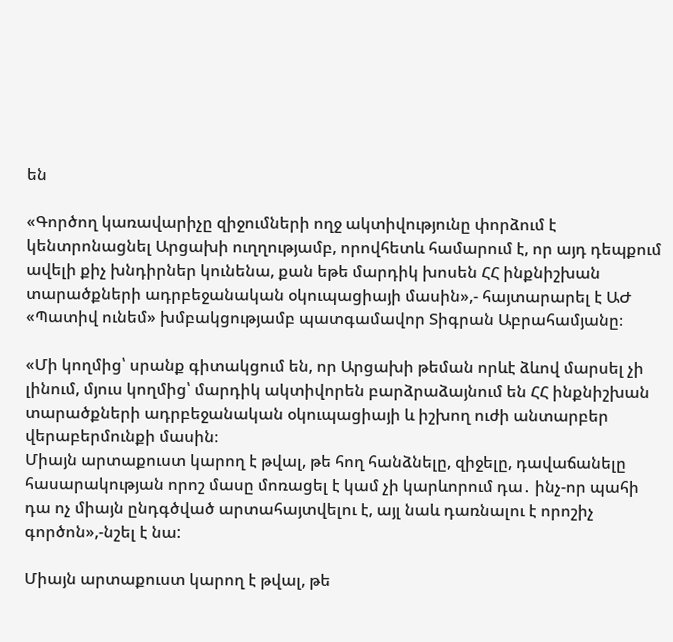են

«Գործող կառավարիչը զիջումների ողջ ակտիվությունը փորձում է կենտրոնացնել Արցախի ուղղությամբ, որովհետև համարում է, որ այդ դեպքում ավելի քիչ խնդիրներ կունենա, քան եթե մարդիկ խոսեն ՀՀ ինքնիշխան տարածքների ադրբեջանական օկուպացիայի մասին»,- հայտարարել է ԱԺ «Պատիվ ունեմ» խմբակցությամբ պատգամավոր Տիգրան Աբրահամյանը։

«Մի կողմից՝ սրանք գիտակցում են, որ Արցախի թեման որևէ ձևով մարսել չի լինում, մյուս կողմից՝ մարդիկ ակտիվորեն բարձրաձայնում են ՀՀ ինքնիշխան տարածքների ադրբեջանական օկուպացիայի և իշխող ուժի անտարբեր վերաբերմունքի մասին։
Միայն արտաքուստ կարող է թվալ, թե հող հանձնելը, զիջելը, դավաճանելը հասարակության որոշ մասը մոռացել է կամ չի կարևորում դա․ ինչ-որ պահի դա ոչ միայն ընդգծված արտահայտվելու է, այլ նաև դառնալու է որոշիչ գործոն»,-նշել է նա:

Միայն արտաքուստ կարող է թվալ, թե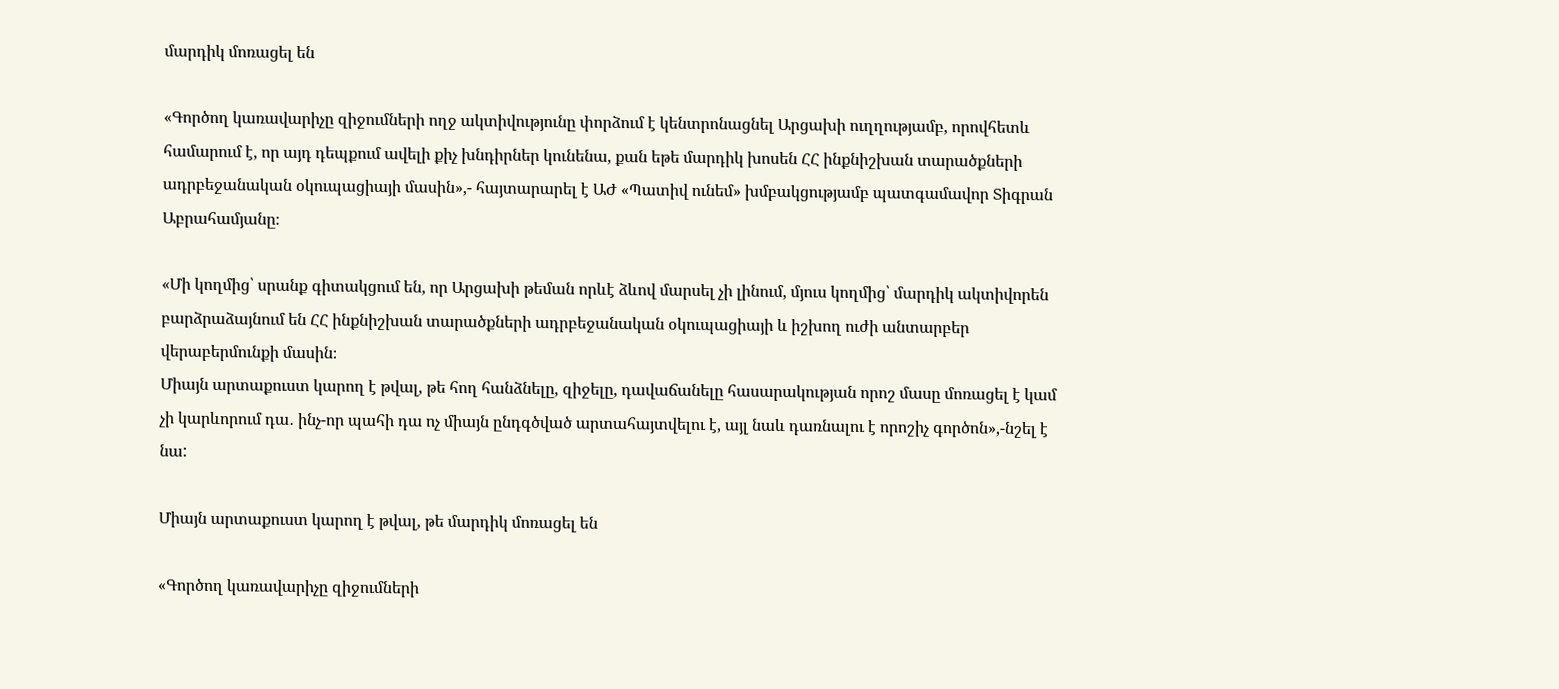մարդիկ մոռացել են

«Գործող կառավարիչը զիջումների ողջ ակտիվությունը փորձում է կենտրոնացնել Արցախի ուղղությամբ, որովհետև համարում է, որ այդ դեպքում ավելի քիչ խնդիրներ կունենա, քան եթե մարդիկ խոսեն ՀՀ ինքնիշխան տարածքների ադրբեջանական օկուպացիայի մասին»,- հայտարարել է ԱԺ «Պատիվ ունեմ» խմբակցությամբ պատգամավոր Տիգրան Աբրահամյանը։

«Մի կողմից՝ սրանք գիտակցում են, որ Արցախի թեման որևէ ձևով մարսել չի լինում, մյուս կողմից՝ մարդիկ ակտիվորեն բարձրաձայնում են ՀՀ ինքնիշխան տարածքների ադրբեջանական օկուպացիայի և իշխող ուժի անտարբեր վերաբերմունքի մասին։
Միայն արտաքուստ կարող է թվալ, թե հող հանձնելը, զիջելը, դավաճանելը հասարակության որոշ մասը մոռացել է կամ չի կարևորում դա․ ինչ-որ պահի դա ոչ միայն ընդգծված արտահայտվելու է, այլ նաև դառնալու է որոշիչ գործոն»,-նշել է նա:

Միայն արտաքուստ կարող է թվալ, թե մարդիկ մոռացել են

«Գործող կառավարիչը զիջումների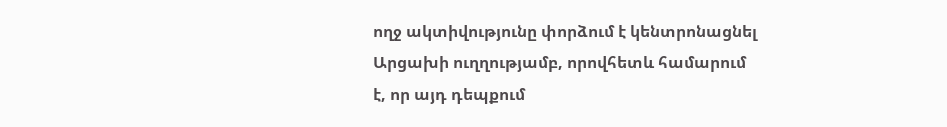ողջ ակտիվությունը փորձում է կենտրոնացնել Արցախի ուղղությամբ, որովհետև համարում է, որ այդ դեպքում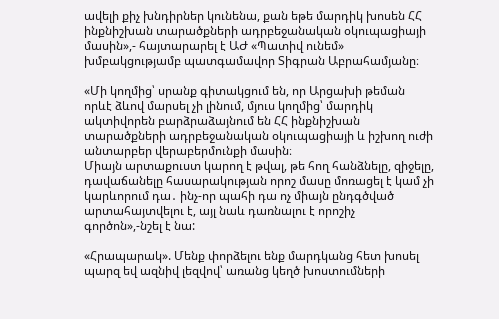ավելի քիչ խնդիրներ կունենա, քան եթե մարդիկ խոսեն ՀՀ ինքնիշխան տարածքների ադրբեջանական օկուպացիայի մասին»,- հայտարարել է ԱԺ «Պատիվ ունեմ» խմբակցությամբ պատգամավոր Տիգրան Աբրահամյանը։

«Մի կողմից՝ սրանք գիտակցում են, որ Արցախի թեման որևէ ձևով մարսել չի լինում, մյուս կողմից՝ մարդիկ ակտիվորեն բարձրաձայնում են ՀՀ ինքնիշխան տարածքների ադրբեջանական օկուպացիայի և իշխող ուժի անտարբեր վերաբերմունքի մասին։
Միայն արտաքուստ կարող է թվալ, թե հող հանձնելը, զիջելը, դավաճանելը հասարակության որոշ մասը մոռացել է կամ չի կարևորում դա․ ինչ-որ պահի դա ոչ միայն ընդգծված արտահայտվելու է, այլ նաև դառնալու է որոշիչ գործոն»,-նշել է նա:

«Հրապարակ». Մենք փորձելու ենք մարդկանց հետ խոսել պարզ եվ ազնիվ լեզվով՝ առանց կեղծ խոստումների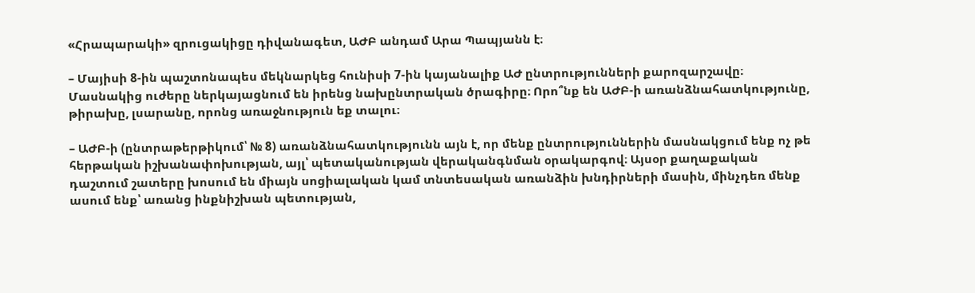«Հրապարակի» զրուցակիցը դիվանագետ, ԱԺԲ անդամ Արա Պապյանն է։

– Մայիսի 8-ին պաշտոնապես մեկնարկեց հունիսի 7-ին կայանալիք ԱԺ ընտրությունների քարոզարշավը։ Մասնակից ուժերը ներկայացնում են իրենց նախընտրական ծրագիրը։ Որո՞նք են ԱԺԲ-ի առանձնահատկությունը, թիրախը, լսարանը, որոնց առաջնություն եք տալու։

– ԱԺԲ-ի (ընտրաթերթիկում՝ № 8) առանձնահատկությունն այն է, որ մենք ընտրություններին մասնակցում ենք ոչ թե հերթական իշխանափոխության, այլ՝ պետականության վերականգնման օրակարգով։ Այսօր քաղաքական դաշտում շատերը խոսում են միայն սոցիալական կամ տնտեսական առանձին խնդիրների մասին, մինչդեռ մենք ասում ենք՝ առանց ինքնիշխան պետության,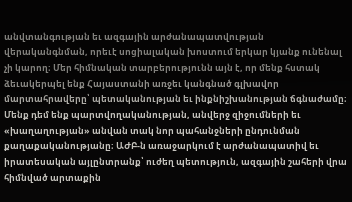անվտանգության եւ ազգային արժանապատվության վերականգնման, որեւէ սոցիալական խոստում երկար կյանք ունենալ չի կարող։ Մեր հիմնական տարբերությունն այն է, որ մենք հստակ ձեւակերպել ենք Հայաստանի առջեւ կանգնած գլխավոր մարտահրավերը՝ պետականության եւ ինքնիշխանության ճգնաժամը։ Մենք դեմ ենք պարտվողականության, անվերջ զիջումների եւ «խաղաղության» անվան տակ նոր պահանջների ընդունման քաղաքականությանը։ ԱԺԲ-ն առաջարկում է արժանապատիվ եւ իրատեսական այլընտրանք՝ ուժեղ պետություն, ազգային շահերի վրա հիմնված արտաքին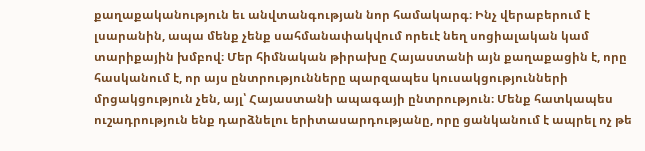քաղաքականություն եւ անվտանգության նոր համակարգ։ Ինչ վերաբերում է լսարանին, ապա մենք չենք սահմանափակվում որեւէ նեղ սոցիալական կամ տարիքային խմբով։ Մեր հիմնական թիրախը Հայաստանի այն քաղաքացին է, որը հասկանում է, որ այս ընտրությունները պարզապես կուսակցությունների մրցակցություն չեն, այլ՝ Հայաստանի ապագայի ընտրություն։ Մենք հատկապես ուշադրություն ենք դարձնելու երիտասարդությանը, որը ցանկանում է ապրել ոչ թե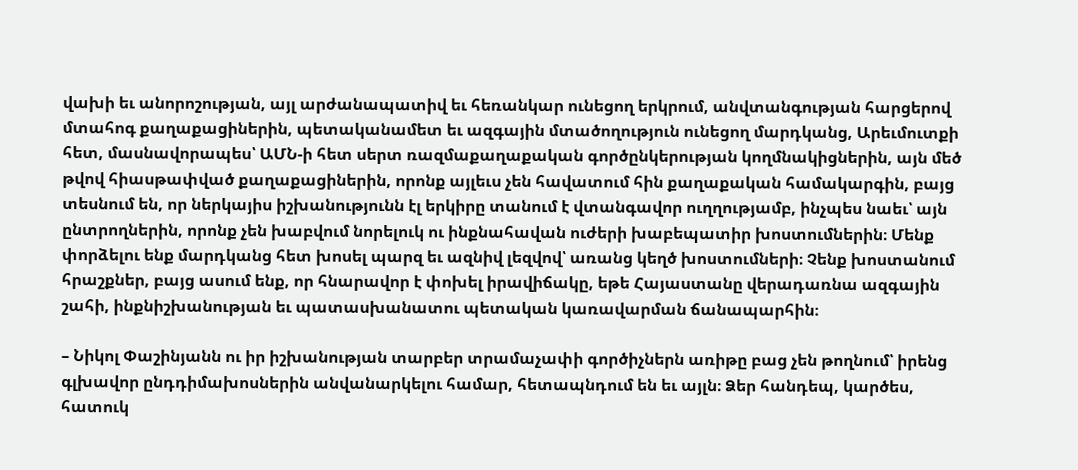վախի եւ անորոշության, այլ արժանապատիվ եւ հեռանկար ունեցող երկրում, անվտանգության հարցերով մտահոգ քաղաքացիներին, պետականամետ եւ ազգային մտածողություն ունեցող մարդկանց, Արեւմուտքի հետ, մասնավորապես՝ ԱՄՆ-ի հետ սերտ ռազմաքաղաքական գործընկերության կողմնակիցներին, այն մեծ թվով հիասթափված քաղաքացիներին, որոնք այլեւս չեն հավատում հին քաղաքական համակարգին, բայց տեսնում են, որ ներկայիս իշխանությունն էլ երկիրը տանում է վտանգավոր ուղղությամբ, ինչպես նաեւ՝ այն ընտրողներին, որոնք չեն խաբվում նորելուկ ու ինքնահավան ուժերի խաբեպատիր խոստումներին։ Մենք փորձելու ենք մարդկանց հետ խոսել պարզ եւ ազնիվ լեզվով՝ առանց կեղծ խոստումների։ Չենք խոստանում հրաշքներ, բայց ասում ենք, որ հնարավոր է փոխել իրավիճակը, եթե Հայաստանը վերադառնա ազգային շահի, ինքնիշխանության եւ պատասխանատու պետական կառավարման ճանապարհին։

– Նիկոլ Փաշինյանն ու իր իշխանության տարբեր տրամաչափի գործիչներն առիթը բաց չեն թողնում՝ իրենց գլխավոր ընդդիմախոսներին անվանարկելու համար, հետապնդում են եւ այլն։ Ձեր հանդեպ, կարծես, հատուկ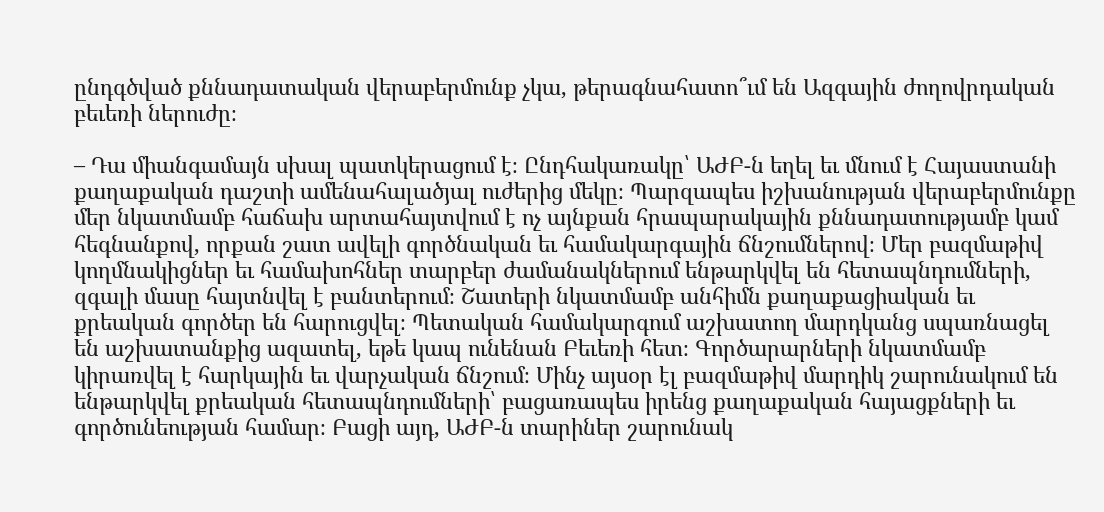ընդգծված քննադատական վերաբերմունք չկա, թերագնահատո՞ւմ են Ազգային ժողովրդական բեւեռի ներուժը։

– Դա միանգամայն սխալ պատկերացում է։ Ընդհակառակը՝ ԱԺԲ-ն եղել եւ մնում է Հայաստանի քաղաքական դաշտի ամենահալածյալ ուժերից մեկը։ Պարզապես իշխանության վերաբերմունքը մեր նկատմամբ հաճախ արտահայտվում է ոչ այնքան հրապարակային քննադատությամբ կամ հեգնանքով, որքան շատ ավելի գործնական եւ համակարգային ճնշումներով։ Մեր բազմաթիվ կողմնակիցներ եւ համախոհներ տարբեր ժամանակներում ենթարկվել են հետապնդումների, զգալի մասը հայտնվել է բանտերում։ Շատերի նկատմամբ անհիմն քաղաքացիական եւ քրեական գործեր են հարուցվել։ Պետական համակարգում աշխատող մարդկանց սպառնացել են աշխատանքից ազատել, եթե կապ ունենան Բեւեռի հետ։ Գործարարների նկատմամբ կիրառվել է հարկային եւ վարչական ճնշում։ Մինչ այսօր էլ բազմաթիվ մարդիկ շարունակում են ենթարկվել քրեական հետապնդումների՝ բացառապես իրենց քաղաքական հայացքների եւ գործունեության համար։ Բացի այդ, ԱԺԲ-ն տարիներ շարունակ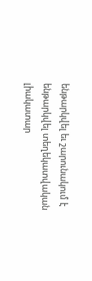ենթարկվել եւ շարունակում է ենթարկվել տեղեկատվական լիակատար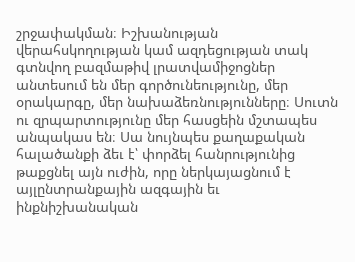շրջափակման։ Իշխանության վերահսկողության կամ ազդեցության տակ գտնվող բազմաթիվ լրատվամիջոցներ անտեսում են մեր գործունեությունը, մեր օրակարգը, մեր նախաձեռնությունները։ Սուտն ու զրպարտությունը մեր հասցեին մշտապես անպակաս են։ Սա նույնպես քաղաքական հալածանքի ձեւ է՝ փորձել հանրությունից թաքցնել այն ուժին, որը ներկայացնում է այլընտրանքային ազգային եւ ինքնիշխանական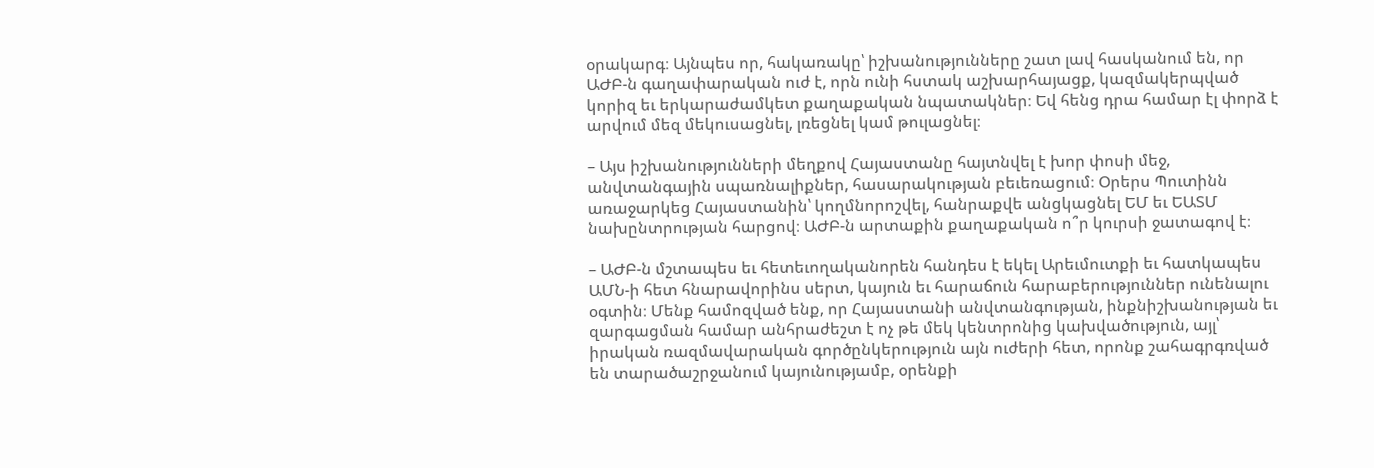օրակարգ։ Այնպես որ, հակառակը՝ իշխանությունները շատ լավ հասկանում են, որ ԱԺԲ-ն գաղափարական ուժ է, որն ունի հստակ աշխարհայացք, կազմակերպված կորիզ եւ երկարաժամկետ քաղաքական նպատակներ։ Եվ հենց դրա համար էլ փորձ է արվում մեզ մեկուսացնել, լռեցնել կամ թուլացնել։

– Այս իշխանությունների մեղքով Հայաստանը հայտնվել է խոր փոսի մեջ, անվտանգային սպառնալիքներ, հասարակության բեւեռացում։ Օրերս Պուտինն առաջարկեց Հայաստանին՝ կողմնորոշվել, հանրաքվե անցկացնել ԵՄ եւ ԵԱՏՄ նախընտրության հարցով։ ԱԺԲ-ն արտաքին քաղաքական ո՞ր կուրսի ջատագով է։

– ԱԺԲ-ն մշտապես եւ հետեւողականորեն հանդես է եկել Արեւմուտքի եւ հատկապես ԱՄՆ-ի հետ հնարավորինս սերտ, կայուն եւ հարաճուն հարաբերություններ ունենալու օգտին։ Մենք համոզված ենք, որ Հայաստանի անվտանգության, ինքնիշխանության եւ զարգացման համար անհրաժեշտ է ոչ թե մեկ կենտրոնից կախվածություն, այլ՝ իրական ռազմավարական գործընկերություն այն ուժերի հետ, որոնք շահագրգռված են տարածաշրջանում կայունությամբ, օրենքի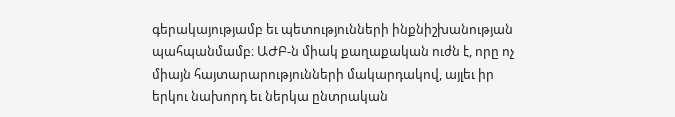գերակայությամբ եւ պետությունների ինքնիշխանության պահպանմամբ։ ԱԺԲ-ն միակ քաղաքական ուժն է, որը ոչ միայն հայտարարությունների մակարդակով, այլեւ իր երկու նախորդ եւ ներկա ընտրական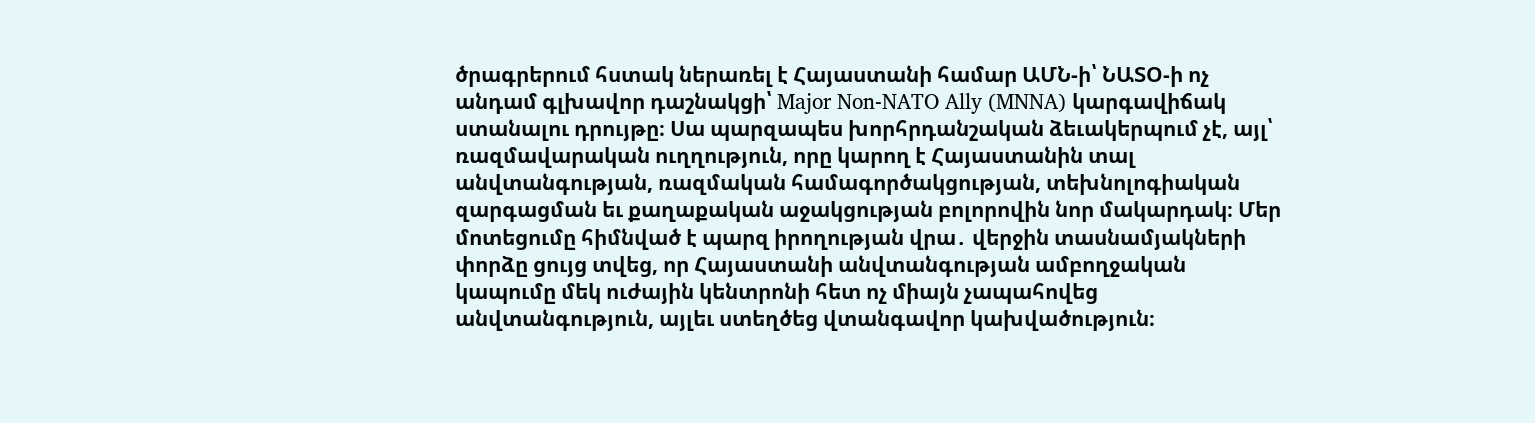ծրագրերում հստակ ներառել է Հայաստանի համար ԱՄՆ-ի՝ ՆԱՏՕ-ի ոչ անդամ գլխավոր դաշնակցի՝ Major Non-NATO Ally (MNNA) կարգավիճակ ստանալու դրույթը։ Սա պարզապես խորհրդանշական ձեւակերպում չէ, այլ՝ ռազմավարական ուղղություն, որը կարող է Հայաստանին տալ անվտանգության, ռազմական համագործակցության, տեխնոլոգիական զարգացման եւ քաղաքական աջակցության բոլորովին նոր մակարդակ։ Մեր մոտեցումը հիմնված է պարզ իրողության վրա․ վերջին տասնամյակների փորձը ցույց տվեց, որ Հայաստանի անվտանգության ամբողջական կապումը մեկ ուժային կենտրոնի հետ ոչ միայն չապահովեց անվտանգություն, այլեւ ստեղծեց վտանգավոր կախվածություն։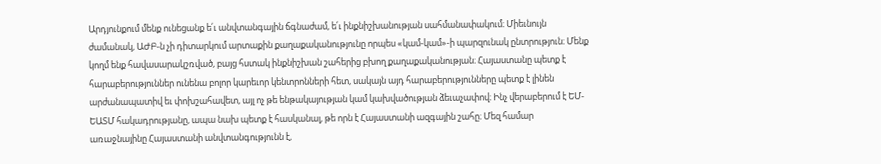Արդյունքում մենք ունեցանք ե՛ւ անվտանգային ճգնաժամ, ե՛ւ ինքնիշխանության սահմանափակում։ Միեւնույն ժամանակ, ԱԺԲ-ն չի դիտարկում արտաքին քաղաքականությունը որպես «կամ-կամ»-ի պարզունակ ընտրություն։ Մենք կողմ ենք հավասարակշռված, բայց հստակ ինքնիշխան շահերից բխող քաղաքականության։ Հայաստանը պետք է հարաբերություններ ունենա բոլոր կարեւոր կենտրոնների հետ, սակայն այդ հարաբերությունները պետք է լինեն արժանապատիվ եւ փոխշահավետ, այլ ոչ թե ենթակայության կամ կախվածության ձեւաչափով։ Ինչ վերաբերում է ԵՄ-ԵԱՏՄ հակադրությանը, ապա նախ պետք է հասկանալ, թե որն է Հայաստանի ազգային շահը։ Մեզ համար առաջնայինը Հայաստանի անվտանգությունն է,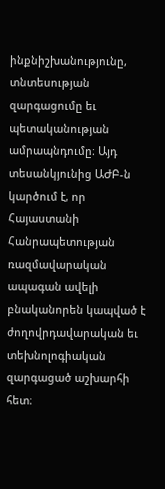ինքնիշխանությունը, տնտեսության զարգացումը եւ պետականության ամրապնդումը։ Այդ տեսանկյունից ԱԺԲ-ն կարծում է, որ Հայաստանի Հանրապետության ռազմավարական ապագան ավելի բնականորեն կապված է ժողովրդավարական եւ տեխնոլոգիական զարգացած աշխարհի հետ։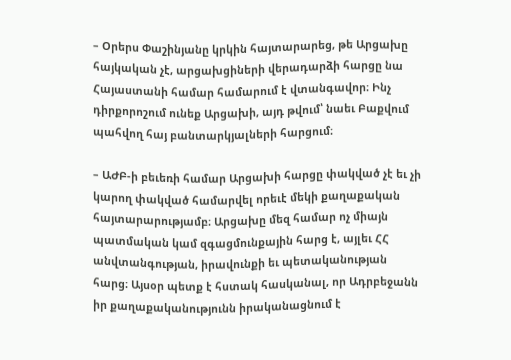– Օրերս Փաշինյանը կրկին հայտարարեց, թե Արցախը հայկական չէ, արցախցիների վերադարձի հարցը նա Հայաստանի համար համարում է վտանգավոր։ Ինչ դիրքորոշում ունեք Արցախի, այդ թվում՝ նաեւ Բաքվում պահվող հայ բանտարկյալների հարցում։

– ԱԺԲ-ի բեւեռի համար Արցախի հարցը փակված չէ եւ չի կարող փակված համարվել որեւէ մեկի քաղաքական հայտարարությամբ։ Արցախը մեզ համար ոչ միայն պատմական կամ զգացմունքային հարց է, այլեւ ՀՀ անվտանգության, իրավունքի եւ պետականության հարց։ Այսօր պետք է հստակ հասկանալ, որ Ադրբեջանն իր քաղաքականությունն իրականացնում է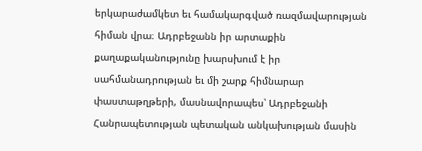երկարաժամկետ եւ համակարգված ռազմավարության հիման վրա։ Ադրբեջանն իր արտաքին քաղաքականությունը խարսխում է իր սահմանադրության եւ մի շարք հիմնարար փաստաթղթերի, մասնավորապես՝ Ադրբեջանի Հանրապետության պետական անկախության մասին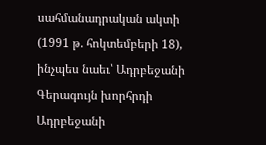սահմանադրական ակտի (1991 թ. հոկտեմբերի 18), ինչպես նաեւ՝ Ադրբեջանի Գերագույն խորհրդի Ադրբեջանի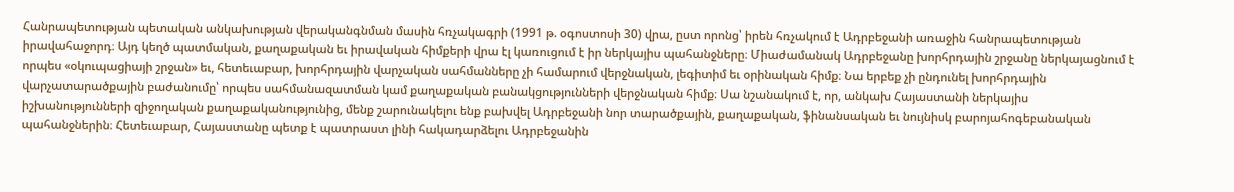Հանրապետության պետական անկախության վերականգնման մասին հռչակագրի (1991 թ. օգոստոսի 30) վրա, ըստ որոնց՝ իրեն հռչակում է Ադրբեջանի առաջին հանրապետության իրավահաջորդ։ Այդ կեղծ պատմական, քաղաքական եւ իրավական հիմքերի վրա էլ կառուցում է իր ներկայիս պահանջները։ Միաժամանակ Ադրբեջանը խորհրդային շրջանը ներկայացնում է որպես «օկուպացիայի շրջան» եւ, հետեւաբար, խորհրդային վարչական սահմանները չի համարում վերջնական, լեգիտիմ եւ օրինական հիմք։ Նա երբեք չի ընդունել խորհրդային վարչատարածքային բաժանումը՝ որպես սահմանազատման կամ քաղաքական բանակցությունների վերջնական հիմք։ Սա նշանակում է, որ, անկախ Հայաստանի ներկայիս իշխանությունների զիջողական քաղաքականությունից, մենք շարունակելու ենք բախվել Ադրբեջանի նոր տարածքային, քաղաքական, ֆինանսական եւ նույնիսկ բարոյահոգեբանական պահանջներին։ Հետեւաբար, Հայաստանը պետք է պատրաստ լինի հակադարձելու Ադրբեջանին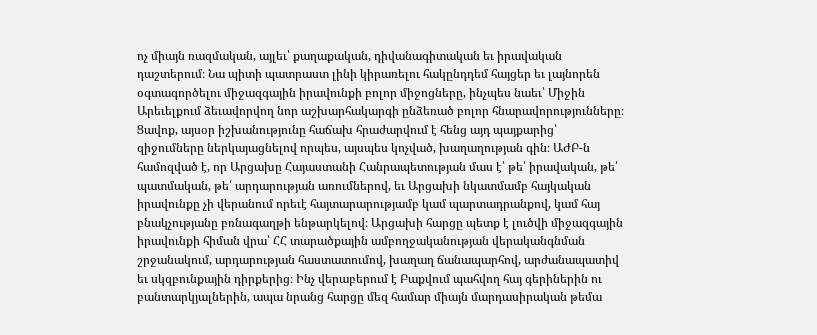ոչ միայն ռազմական, այլեւ՝ քաղաքական, դիվանագիտական եւ իրավական դաշտերում։ Նա պիտի պատրաստ լինի կիրառելու հակընդդեմ հայցեր եւ լայնորեն օգտագործելու միջազգային իրավունքի բոլոր միջոցները, ինչպես նաեւ՝ Միջին Արեւելքում ձեւավորվող նոր աշխարհակարգի ընձեռած բոլոր հնարավորությունները։ Ցավոք, այսօր իշխանությունը հաճախ հրաժարվում է հենց այդ պայքարից՝ զիջումները ներկայացնելով որպես, այսպես կոչված, խաղաղության գին։ ԱԺԲ-ն համոզված է, որ Արցախը Հայաստանի Հանրապետության մաս է՝ թե՛ իրավական, թե՛ պատմական, թե՛ արդարության առումներով, եւ Արցախի նկատմամբ հայկական իրավունքը չի վերանում որեւէ հայտարարությամբ կամ պարտադրանքով, կամ հայ բնակչությանը բռնագաղթի ենթարկելով։ Արցախի հարցը պետք է լուծվի միջազգային իրավունքի հիման վրա՝ ՀՀ տարածքային ամբողջականության վերականգնման շրջանակում, արդարության հաստատումով, խաղաղ ճանապարհով, արժանապատիվ եւ սկզբունքային դիրքերից։ Ինչ վերաբերում է Բաքվում պահվող հայ գերիներին ու բանտարկյալներին, ապա նրանց հարցը մեզ համար միայն մարդասիրական թեմա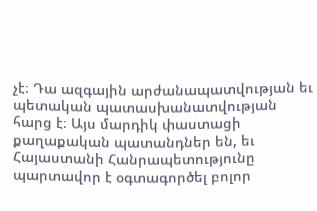չէ։ Դա ազգային արժանապատվության եւ պետական պատասխանատվության հարց է։ Այս մարդիկ փաստացի քաղաքական պատանդներ են, եւ Հայաստանի Հանրապետությունը պարտավոր է օգտագործել բոլոր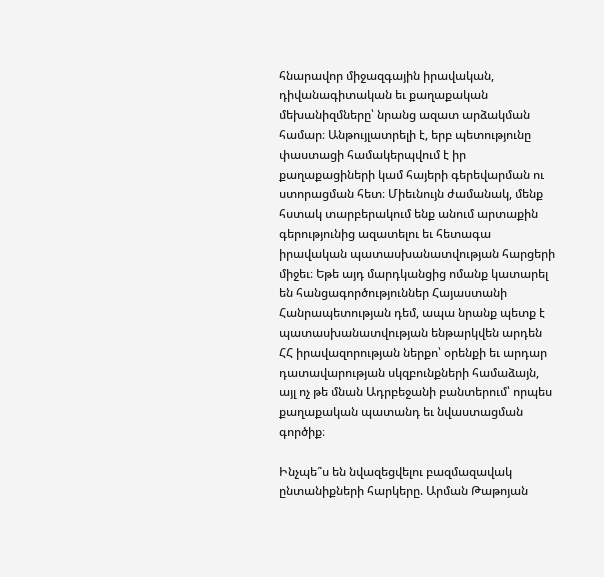հնարավոր միջազգային իրավական, դիվանագիտական եւ քաղաքական մեխանիզմները՝ նրանց ազատ արձակման համար։ Անթույլատրելի է, երբ պետությունը փաստացի համակերպվում է իր քաղաքացիների կամ հայերի գերեվարման ու ստորացման հետ։ Միեւնույն ժամանակ, մենք հստակ տարբերակում ենք անում արտաքին գերությունից ազատելու եւ հետագա իրավական պատասխանատվության հարցերի միջեւ։ Եթե այդ մարդկանցից ոմանք կատարել են հանցագործություններ Հայաստանի Հանրապետության դեմ, ապա նրանք պետք է պատասխանատվության ենթարկվեն արդեն ՀՀ իրավազորության ներքո՝ օրենքի եւ արդար դատավարության սկզբունքների համաձայն, այլ ոչ թե մնան Ադրբեջանի բանտերում՝ որպես քաղաքական պատանդ եւ նվաստացման գործիք։

Ինչպե՞ս են նվազեցվելու բազմազավակ ընտանիքների հարկերը. Արման Թաթոյան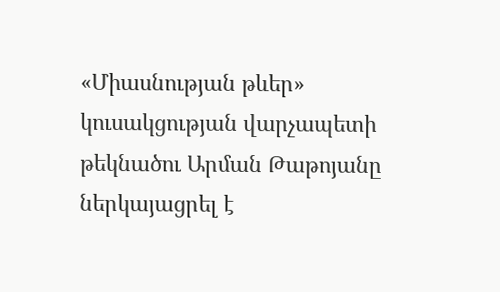«Միասնության թևեր» կուսակցության վարչապետի թեկնածու Արման Թաթոյանը ներկայացրել է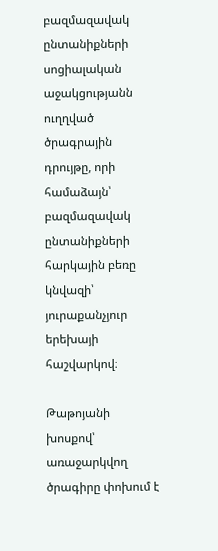բազմազավակ ընտանիքների սոցիալական աջակցությանն ուղղված ծրագրային դրույթը, որի համաձայն՝ բազմազավակ ընտանիքների հարկային բեռը կնվազի՝ յուրաքանչյուր երեխայի հաշվարկով։

Թաթոյանի խոսքով՝ առաջարկվող ծրագիրը փոխում է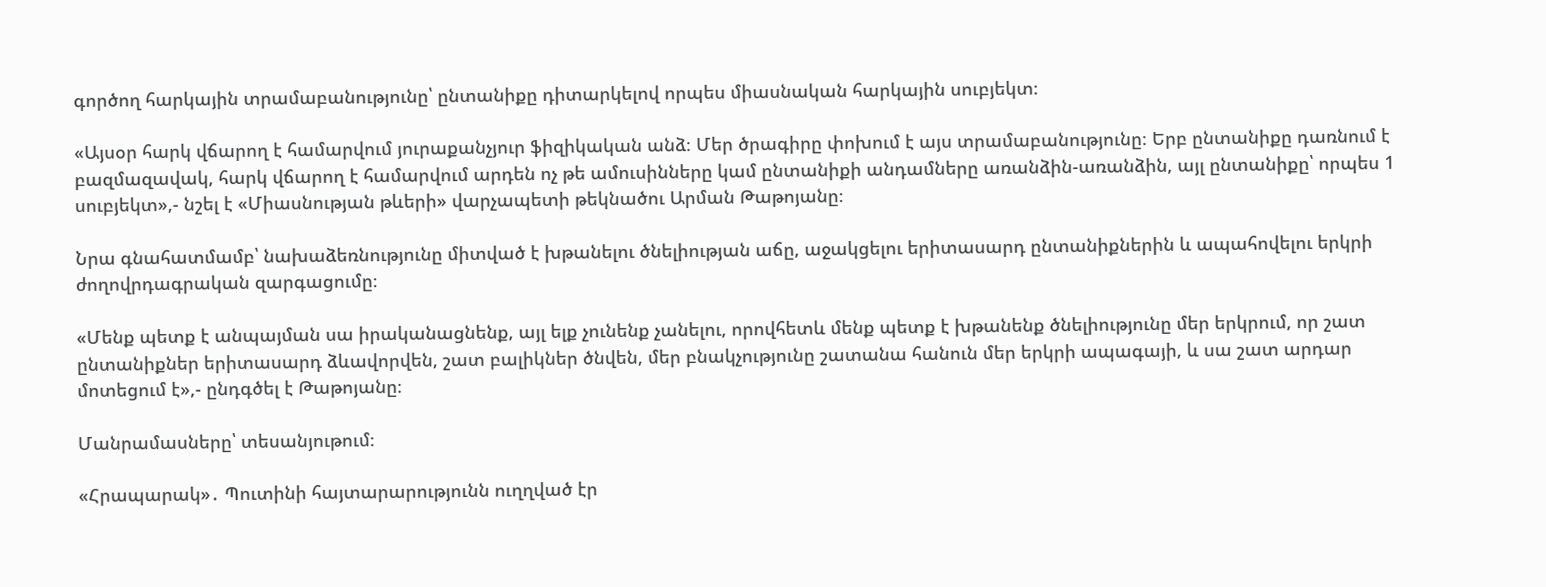գործող հարկային տրամաբանությունը՝ ընտանիքը դիտարկելով որպես միասնական հարկային սուբյեկտ։

«Այսօր հարկ վճարող է համարվում յուրաքանչյուր ֆիզիկական անձ։ Մեր ծրագիրը փոխում է այս տրամաբանությունը։ Երբ ընտանիքը դառնում է բազմազավակ, հարկ վճարող է համարվում արդեն ոչ թե ամուսինները կամ ընտանիքի անդամները առանձին-առանձին, այլ ընտանիքը՝ որպես 1 սուբյեկտ»,- նշել է «Միասնության թևերի» վարչապետի թեկնածու Արման Թաթոյանը։

Նրա գնահատմամբ՝ նախաձեռնությունը միտված է խթանելու ծնելիության աճը, աջակցելու երիտասարդ ընտանիքներին և ապահովելու երկրի ժողովրդագրական զարգացումը։

«Մենք պետք է անպայման սա իրականացնենք, այլ ելք չունենք չանելու, որովհետև մենք պետք է խթանենք ծնելիությունը մեր երկրում, որ շատ ընտանիքներ երիտասարդ ձևավորվեն, շատ բալիկներ ծնվեն, մեր բնակչությունը շատանա հանուն մեր երկրի ապագայի, և սա շատ արդար մոտեցում է»,- ընդգծել է Թաթոյանը։

Մանրամասները՝ տեսանյութում։

«Հրապարակ»․ Պուտինի հայտարարությունն ուղղված էր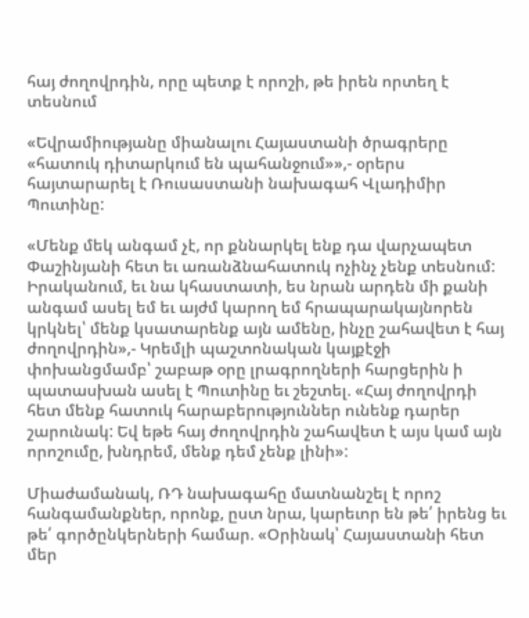հայ ժողովրդին, որը պետք է որոշի, թե իրեն որտեղ է տեսնում

«Եվրամիությանը միանալու Հայաստանի ծրագրերը «հատուկ դիտարկում են պահանջում»»,- օրերս հայտարարել է Ռուսաստանի նախագահ Վլադիմիր Պուտինը:

«Մենք մեկ անգամ չէ, որ քննարկել ենք դա վարչապետ Փաշինյանի հետ եւ առանձնահատուկ ոչինչ չենք տեսնում: Իրականում, եւ նա կհաստատի, ես նրան արդեն մի քանի անգամ ասել եմ եւ այժմ կարող եմ հրապարակայնորեն կրկնել՝ մենք կսատարենք այն ամենը, ինչը շահավետ է հայ ժողովրդին»,- Կրեմլի պաշտոնական կայքէջի փոխանցմամբ՝ շաբաթ օրը լրագրողների հարցերին ի պատասխան ասել է Պուտինը եւ շեշտել. «Հայ ժողովրդի հետ մենք հատուկ հարաբերություններ ունենք դարեր շարունակ: Եվ եթե հայ ժողովրդին շահավետ է այս կամ այն որոշումը, խնդրեմ, մենք դեմ չենք լինի»:

Միաժամանակ, ՌԴ նախագահը մատնանշել է որոշ հանգամանքներ, որոնք, ըստ նրա, կարեւոր են թե՛ իրենց եւ թե՛ գործընկերների համար. «Օրինակ՝ Հայաստանի հետ մեր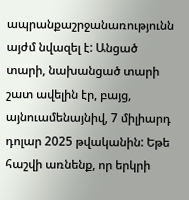ապրանքաշրջանառությունն այժմ նվազել է: Անցած տարի, նախանցած տարի շատ ավելին էր, բայց, այնուամենայնիվ, 7 միլիարդ դոլար 2025 թվականին: Եթե հաշվի առնենք, որ երկրի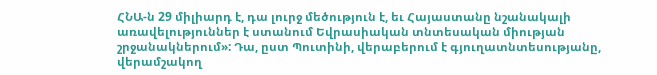ՀՆԱ-ն 29 միլիարդ է, դա լուրջ մեծություն է, եւ Հայաստանը նշանակալի առավելություններ է ստանում Եվրասիական տնտեսական միության շրջանակներում»: Դա, ըստ Պուտինի, վերաբերում է գյուղատնտեսությանը, վերամշակող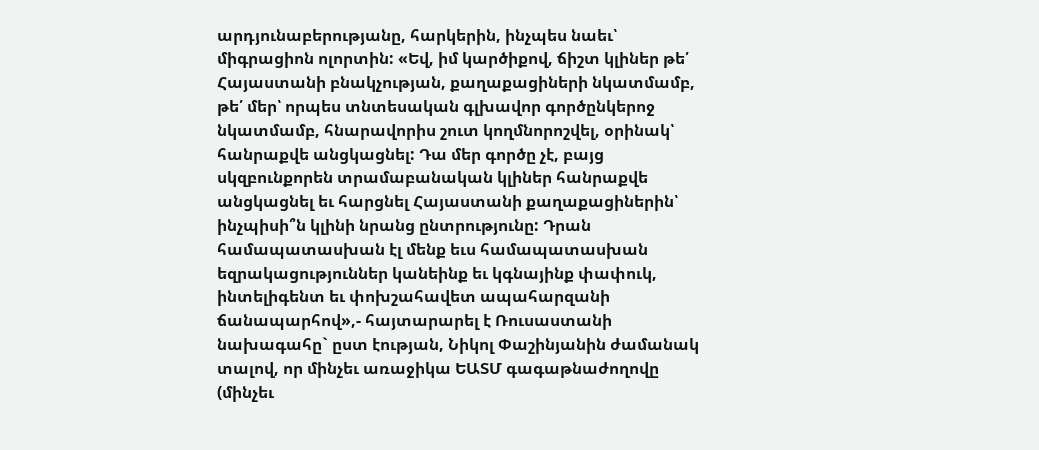արդյունաբերությանը, հարկերին, ինչպես նաեւ՝ միգրացիոն ոլորտին: «Եվ, իմ կարծիքով, ճիշտ կլիներ թե՛ Հայաստանի բնակչության, քաղաքացիների նկատմամբ, թե՛ մեր՝ որպես տնտեսական գլխավոր գործընկերոջ նկատմամբ, հնարավորիս շուտ կողմնորոշվել, օրինակ՝ հանրաքվե անցկացնել: Դա մեր գործը չէ, բայց սկզբունքորեն տրամաբանական կլիներ հանրաքվե անցկացնել եւ հարցնել Հայաստանի քաղաքացիներին՝ ինչպիսի՞ն կլինի նրանց ընտրությունը: Դրան համապատասխան էլ մենք եւս համապատասխան եզրակացություններ կանեինք եւ կգնայինք փափուկ, ինտելիգենտ եւ փոխշահավետ ապահարզանի ճանապարհով»,- հայտարարել է Ռուսաստանի նախագահը` ըստ էության, Նիկոլ Փաշինյանին ժամանակ տալով, որ մինչեւ առաջիկա ԵԱՏՄ գագաթնաժողովը (մինչեւ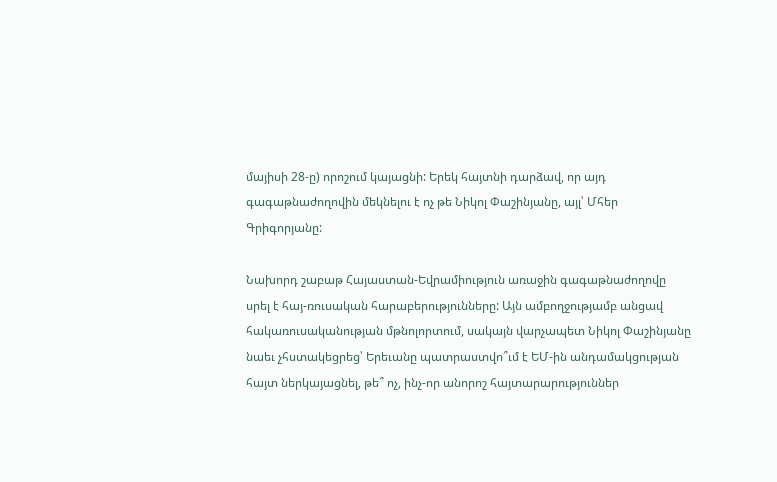մայիսի 28-ը) որոշում կայացնի: Երեկ հայտնի դարձավ, որ այդ գագաթնաժողովին մեկնելու է ոչ թե Նիկոլ Փաշինյանը, այլ՝ Մհեր Գրիգորյանը:

Նախորդ շաբաթ Հայաստան-Եվրամիություն առաջին գագաթնաժողովը սրել է հայ-ռուսական հարաբերությունները: Այն ամբողջությամբ անցավ հակառուսականության մթնոլորտում, սակայն վարչապետ Նիկոլ Փաշինյանը նաեւ չհստակեցրեց՝ Երեւանը պատրաստվո՞ւմ է ԵՄ-ին անդամակցության հայտ ներկայացնել, թե՞ ոչ, ինչ-որ անորոշ հայտարարություններ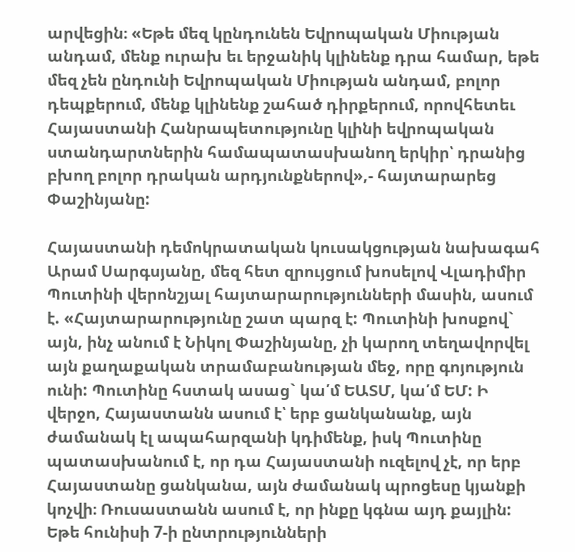արվեցին։ «Եթե մեզ կընդունեն Եվրոպական Միության անդամ, մենք ուրախ եւ երջանիկ կլինենք դրա համար, եթե մեզ չեն ընդունի Եվրոպական Միության անդամ, բոլոր դեպքերում, մենք կլինենք շահած դիրքերում, որովհետեւ Հայաստանի Հանրապետությունը կլինի եվրոպական ստանդարտներին համապատասխանող երկիր՝ դրանից բխող բոլոր դրական արդյունքներով»,- հայտարարեց Փաշինյանը:

Հայաստանի դեմոկրատական կուսակցության նախագահ Արամ Սարգսյանը, մեզ հետ զրույցում խոսելով Վլադիմիր Պուտինի վերոնշյալ հայտարարությունների մասին, ասում է. «Հայտարարությունը շատ պարզ է: Պուտինի խոսքով` այն, ինչ անում է Նիկոլ Փաշինյանը, չի կարող տեղավորվել այն քաղաքական տրամաբանության մեջ, որը գոյություն ունի: Պուտինը հստակ ասաց` կա՛մ ԵԱՏՄ, կա՛մ ԵՄ: Ի վերջո, Հայաստանն ասում է՝ երբ ցանկանանք, այն ժամանակ էլ ապահարզանի կդիմենք, իսկ Պուտինը պատասխանում է, որ դա Հայաստանի ուզելով չէ, որ երբ Հայաստանը ցանկանա, այն ժամանակ պրոցեսը կյանքի կոչվի։ Ռուսաստանն ասում է, որ ինքը կգնա այդ քայլին: Եթե հունիսի 7-ի ընտրությունների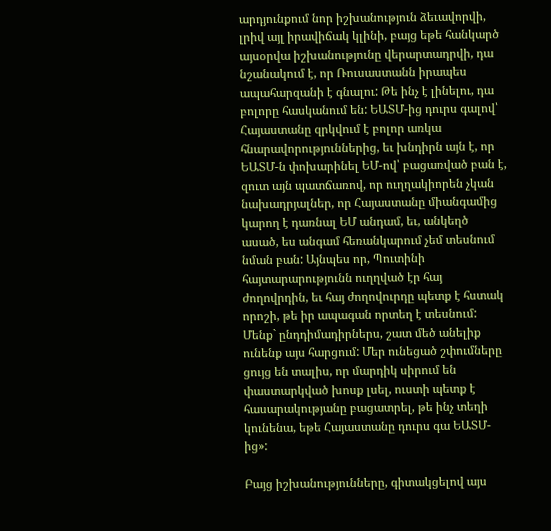արդյունքում նոր իշխանություն ձեւավորվի, լրիվ այլ իրավիճակ կլինի, բայց եթե հանկարծ այսօրվա իշխանությունը վերարտադրվի, դա նշանակում է, որ Ռուսաստանն իրապես ապահարզանի է գնալու: Թե ինչ է լինելու, դա բոլորը հասկանում են: ԵԱՏՄ-ից դուրս գալով՝ Հայաստանը զրկվում է բոլոր առկա հնարավորություններից, եւ խնդիրն այն է, որ ԵԱՏՄ-ն փոխարինել ԵՄ-ով՝ բացառված բան է, զուտ այն պատճառով, որ ուղղակիորեն չկան նախադրյալներ, որ Հայաստանը միանգամից կարող է դառնալ ԵՄ անդամ, եւ, անկեղծ ասած, ես անգամ հեռանկարում չեմ տեսնում նման բան: Այնպես որ, Պուտինի հայտարարությունն ուղղված էր հայ ժողովրդին, եւ հայ ժողովուրդը պետք է հստակ որոշի, թե իր ապագան որտեղ է տեսնում: Մենք` ընդդիմադիրներս, շատ մեծ անելիք ունենք այս հարցում: Մեր ունեցած շփումները ցույց են տալիս, որ մարդիկ սիրում են փաստարկված խոսք լսել, ուստի պետք է հասարակությանը բացատրել, թե ինչ տեղի կունենա, եթե Հայաստանը դուրս գա ԵԱՏՄ-ից»:

Բայց իշխանությունները, գիտակցելով այս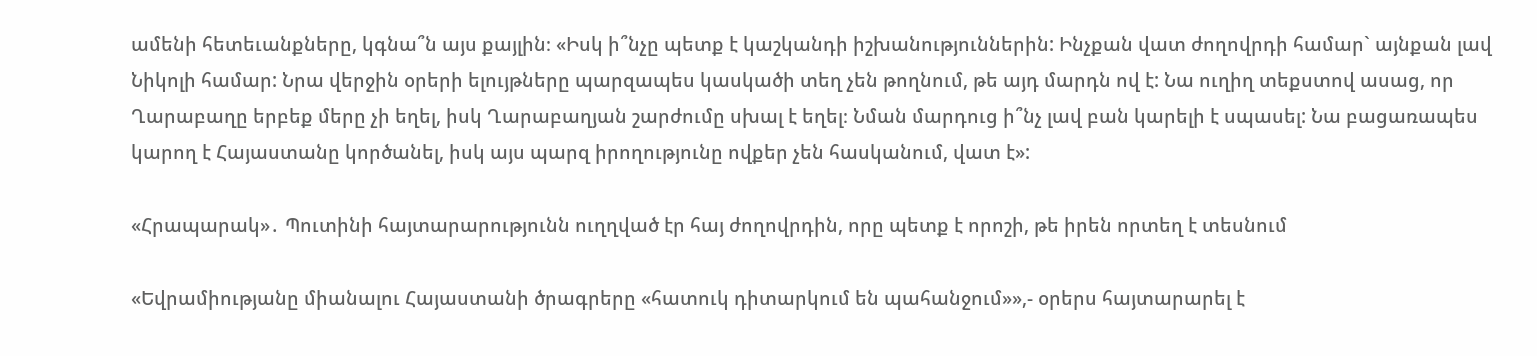ամենի հետեւանքները, կգնա՞ն այս քայլին։ «Իսկ ի՞նչը պետք է կաշկանդի իշխանություններին: Ինչքան վատ ժողովրդի համար` այնքան լավ Նիկոլի համար: Նրա վերջին օրերի ելույթները պարզապես կասկածի տեղ չեն թողնում, թե այդ մարդն ով է: Նա ուղիղ տեքստով ասաց, որ Ղարաբաղը երբեք մերը չի եղել, իսկ Ղարաբաղյան շարժումը սխալ է եղել։ Նման մարդուց ի՞նչ լավ բան կարելի է սպասել: Նա բացառապես կարող է Հայաստանը կործանել, իսկ այս պարզ իրողությունը ովքեր չեն հասկանում, վատ է»:

«Հրապարակ»․ Պուտինի հայտարարությունն ուղղված էր հայ ժողովրդին, որը պետք է որոշի, թե իրեն որտեղ է տեսնում

«Եվրամիությանը միանալու Հայաստանի ծրագրերը «հատուկ դիտարկում են պահանջում»»,- օրերս հայտարարել է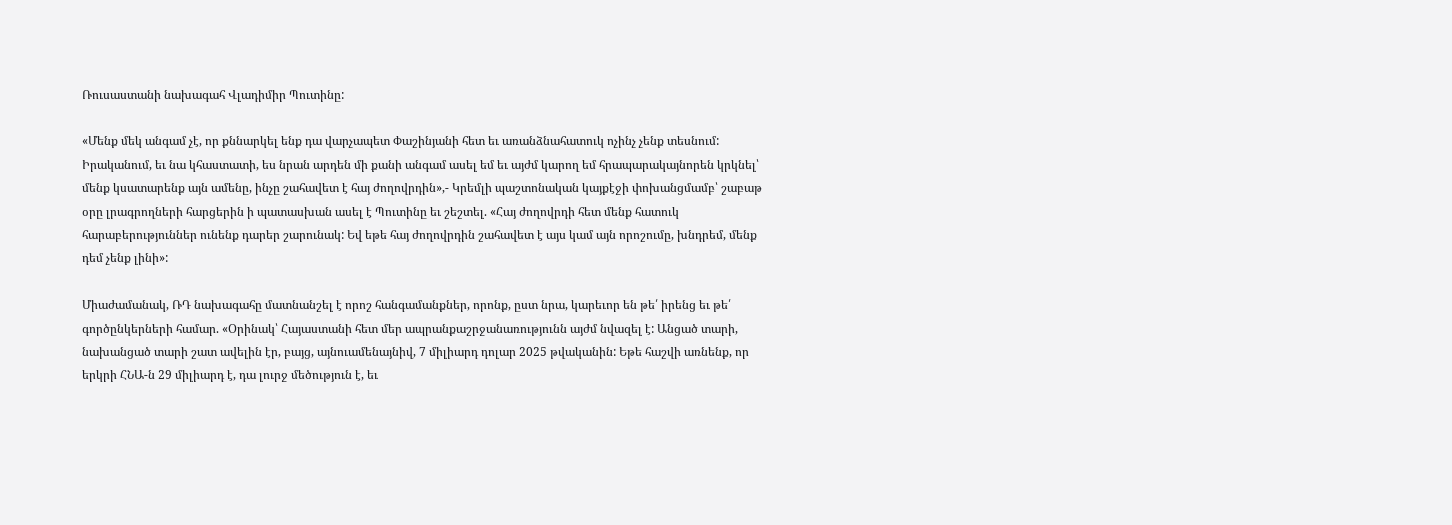Ռուսաստանի նախագահ Վլադիմիր Պուտինը:

«Մենք մեկ անգամ չէ, որ քննարկել ենք դա վարչապետ Փաշինյանի հետ եւ առանձնահատուկ ոչինչ չենք տեսնում: Իրականում, եւ նա կհաստատի, ես նրան արդեն մի քանի անգամ ասել եմ եւ այժմ կարող եմ հրապարակայնորեն կրկնել՝ մենք կսատարենք այն ամենը, ինչը շահավետ է հայ ժողովրդին»,- Կրեմլի պաշտոնական կայքէջի փոխանցմամբ՝ շաբաթ օրը լրագրողների հարցերին ի պատասխան ասել է Պուտինը եւ շեշտել. «Հայ ժողովրդի հետ մենք հատուկ հարաբերություններ ունենք դարեր շարունակ: Եվ եթե հայ ժողովրդին շահավետ է այս կամ այն որոշումը, խնդրեմ, մենք դեմ չենք լինի»:

Միաժամանակ, ՌԴ նախագահը մատնանշել է որոշ հանգամանքներ, որոնք, ըստ նրա, կարեւոր են թե՛ իրենց եւ թե՛ գործընկերների համար. «Օրինակ՝ Հայաստանի հետ մեր ապրանքաշրջանառությունն այժմ նվազել է: Անցած տարի, նախանցած տարի շատ ավելին էր, բայց, այնուամենայնիվ, 7 միլիարդ դոլար 2025 թվականին: Եթե հաշվի առնենք, որ երկրի ՀՆԱ-ն 29 միլիարդ է, դա լուրջ մեծություն է, եւ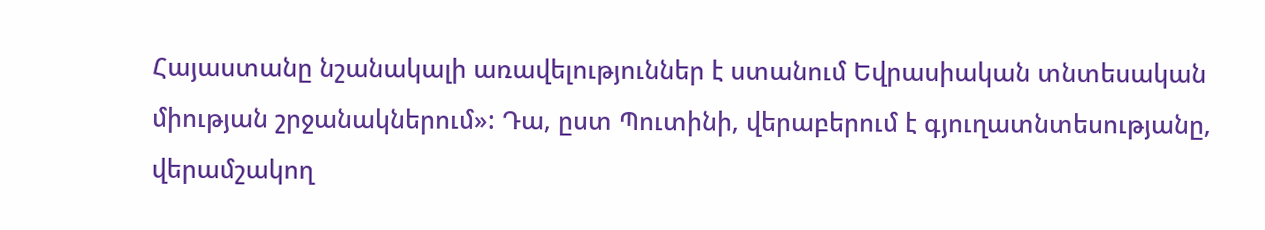Հայաստանը նշանակալի առավելություններ է ստանում Եվրասիական տնտեսական միության շրջանակներում»: Դա, ըստ Պուտինի, վերաբերում է գյուղատնտեսությանը, վերամշակող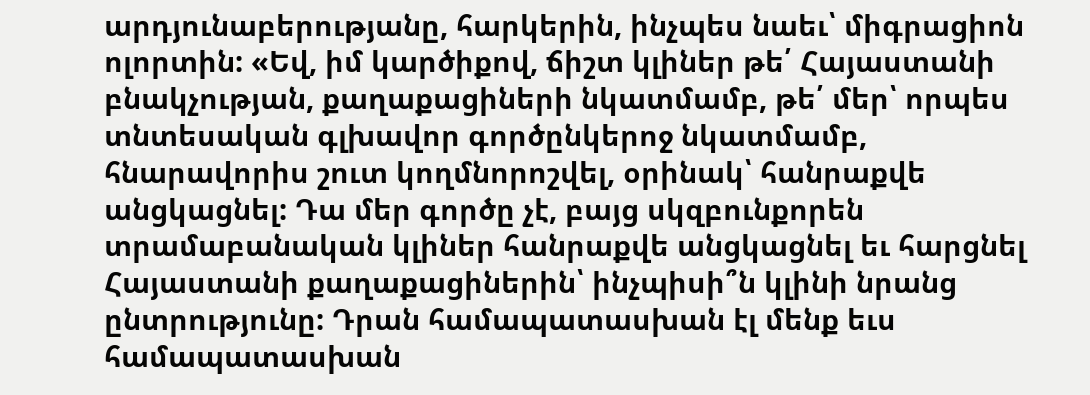արդյունաբերությանը, հարկերին, ինչպես նաեւ՝ միգրացիոն ոլորտին: «Եվ, իմ կարծիքով, ճիշտ կլիներ թե՛ Հայաստանի բնակչության, քաղաքացիների նկատմամբ, թե՛ մեր՝ որպես տնտեսական գլխավոր գործընկերոջ նկատմամբ, հնարավորիս շուտ կողմնորոշվել, օրինակ՝ հանրաքվե անցկացնել: Դա մեր գործը չէ, բայց սկզբունքորեն տրամաբանական կլիներ հանրաքվե անցկացնել եւ հարցնել Հայաստանի քաղաքացիներին՝ ինչպիսի՞ն կլինի նրանց ընտրությունը: Դրան համապատասխան էլ մենք եւս համապատասխան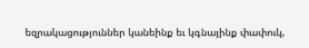եզրակացություններ կանեինք եւ կգնայինք փափուկ,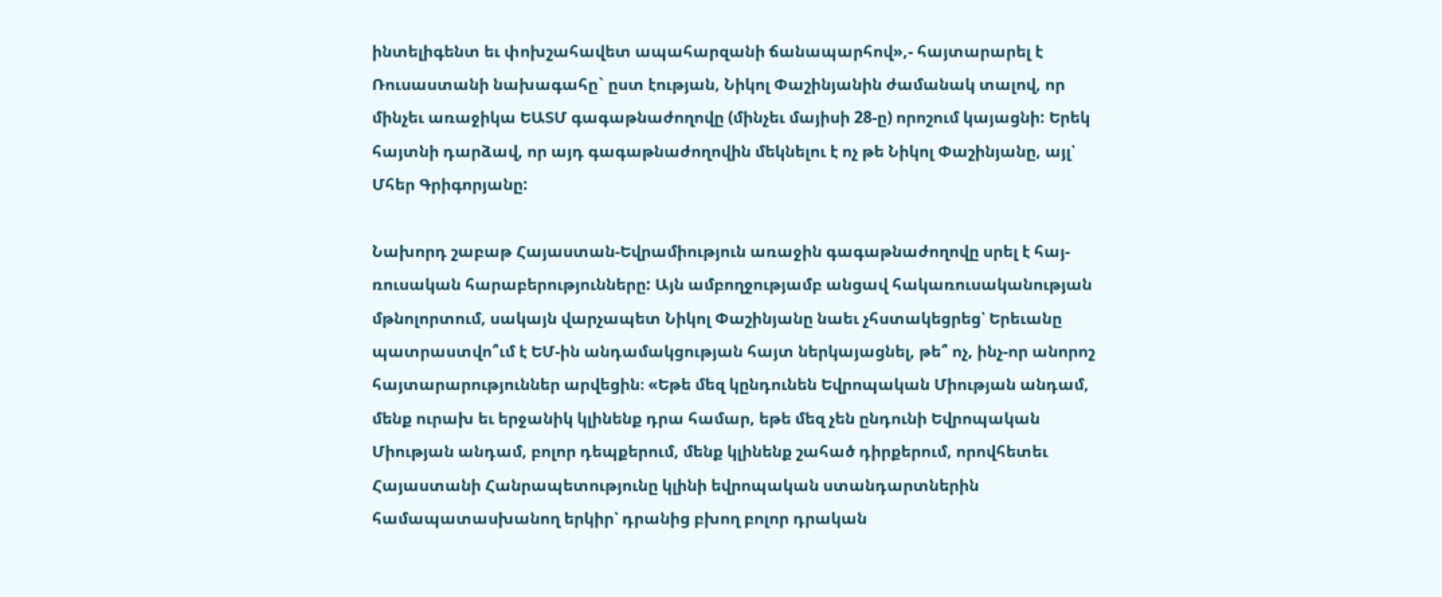ինտելիգենտ եւ փոխշահավետ ապահարզանի ճանապարհով»,- հայտարարել է Ռուսաստանի նախագահը` ըստ էության, Նիկոլ Փաշինյանին ժամանակ տալով, որ մինչեւ առաջիկա ԵԱՏՄ գագաթնաժողովը (մինչեւ մայիսի 28-ը) որոշում կայացնի: Երեկ հայտնի դարձավ, որ այդ գագաթնաժողովին մեկնելու է ոչ թե Նիկոլ Փաշինյանը, այլ՝ Մհեր Գրիգորյանը:

Նախորդ շաբաթ Հայաստան-Եվրամիություն առաջին գագաթնաժողովը սրել է հայ-ռուսական հարաբերությունները: Այն ամբողջությամբ անցավ հակառուսականության մթնոլորտում, սակայն վարչապետ Նիկոլ Փաշինյանը նաեւ չհստակեցրեց՝ Երեւանը պատրաստվո՞ւմ է ԵՄ-ին անդամակցության հայտ ներկայացնել, թե՞ ոչ, ինչ-որ անորոշ հայտարարություններ արվեցին։ «Եթե մեզ կընդունեն Եվրոպական Միության անդամ, մենք ուրախ եւ երջանիկ կլինենք դրա համար, եթե մեզ չեն ընդունի Եվրոպական Միության անդամ, բոլոր դեպքերում, մենք կլինենք շահած դիրքերում, որովհետեւ Հայաստանի Հանրապետությունը կլինի եվրոպական ստանդարտներին համապատասխանող երկիր՝ դրանից բխող բոլոր դրական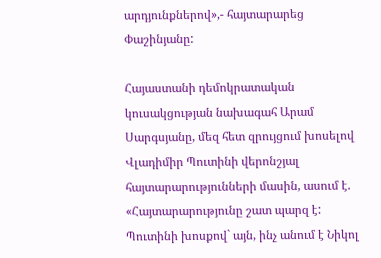արդյունքներով»,- հայտարարեց Փաշինյանը:

Հայաստանի դեմոկրատական կուսակցության նախագահ Արամ Սարգսյանը, մեզ հետ զրույցում խոսելով Վլադիմիր Պուտինի վերոնշյալ հայտարարությունների մասին, ասում է. «Հայտարարությունը շատ պարզ է: Պուտինի խոսքով` այն, ինչ անում է Նիկոլ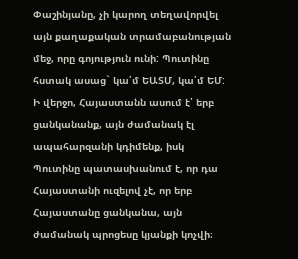Փաշինյանը, չի կարող տեղավորվել այն քաղաքական տրամաբանության մեջ, որը գոյություն ունի: Պուտինը հստակ ասաց` կա՛մ ԵԱՏՄ, կա՛մ ԵՄ: Ի վերջո, Հայաստանն ասում է՝ երբ ցանկանանք, այն ժամանակ էլ ապահարզանի կդիմենք, իսկ Պուտինը պատասխանում է, որ դա Հայաստանի ուզելով չէ, որ երբ Հայաստանը ցանկանա, այն ժամանակ պրոցեսը կյանքի կոչվի։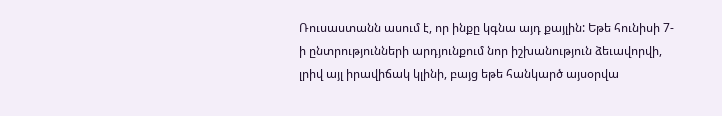Ռուսաստանն ասում է, որ ինքը կգնա այդ քայլին: Եթե հունիսի 7-ի ընտրությունների արդյունքում նոր իշխանություն ձեւավորվի, լրիվ այլ իրավիճակ կլինի, բայց եթե հանկարծ այսօրվա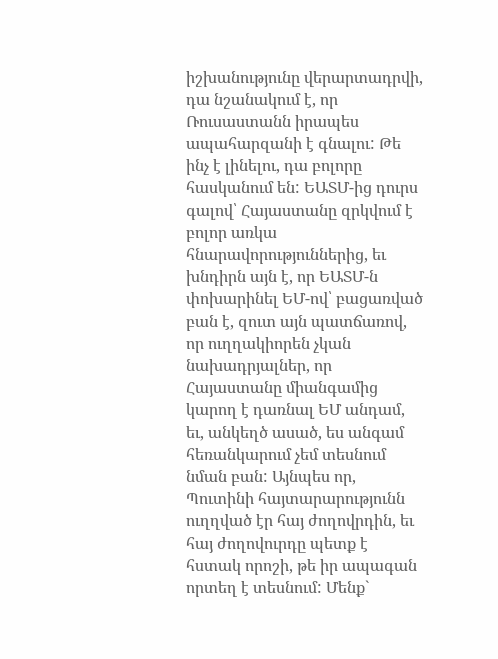իշխանությունը վերարտադրվի, դա նշանակում է, որ Ռուսաստանն իրապես ապահարզանի է գնալու: Թե ինչ է լինելու, դա բոլորը հասկանում են: ԵԱՏՄ-ից դուրս գալով՝ Հայաստանը զրկվում է բոլոր առկա հնարավորություններից, եւ խնդիրն այն է, որ ԵԱՏՄ-ն փոխարինել ԵՄ-ով՝ բացառված բան է, զուտ այն պատճառով, որ ուղղակիորեն չկան նախադրյալներ, որ Հայաստանը միանգամից կարող է դառնալ ԵՄ անդամ, եւ, անկեղծ ասած, ես անգամ հեռանկարում չեմ տեսնում նման բան: Այնպես որ, Պուտինի հայտարարությունն ուղղված էր հայ ժողովրդին, եւ հայ ժողովուրդը պետք է հստակ որոշի, թե իր ապագան որտեղ է տեսնում: Մենք`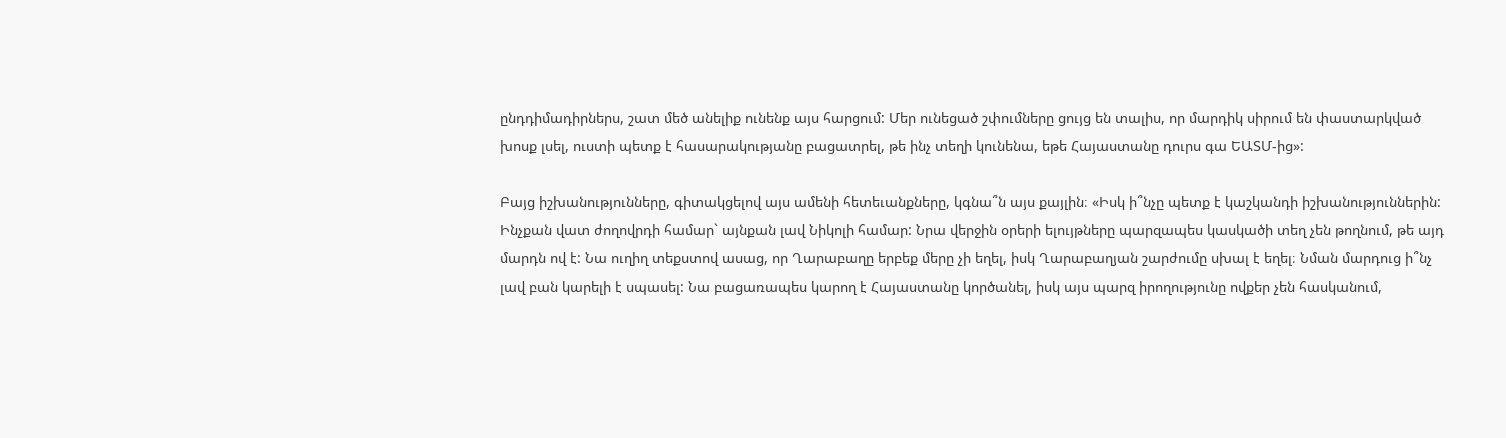ընդդիմադիրներս, շատ մեծ անելիք ունենք այս հարցում: Մեր ունեցած շփումները ցույց են տալիս, որ մարդիկ սիրում են փաստարկված խոսք լսել, ուստի պետք է հասարակությանը բացատրել, թե ինչ տեղի կունենա, եթե Հայաստանը դուրս գա ԵԱՏՄ-ից»:

Բայց իշխանությունները, գիտակցելով այս ամենի հետեւանքները, կգնա՞ն այս քայլին։ «Իսկ ի՞նչը պետք է կաշկանդի իշխանություններին: Ինչքան վատ ժողովրդի համար` այնքան լավ Նիկոլի համար: Նրա վերջին օրերի ելույթները պարզապես կասկածի տեղ չեն թողնում, թե այդ մարդն ով է: Նա ուղիղ տեքստով ասաց, որ Ղարաբաղը երբեք մերը չի եղել, իսկ Ղարաբաղյան շարժումը սխալ է եղել։ Նման մարդուց ի՞նչ լավ բան կարելի է սպասել: Նա բացառապես կարող է Հայաստանը կործանել, իսկ այս պարզ իրողությունը ովքեր չեն հասկանում,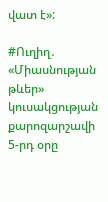վատ է»:

#Ուղիղ․ «Միասնության թևեր» կուսակցության քարոզարշավի 5-րդ օրը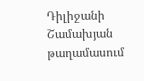Դիլիջանի Շամախյան թաղամասում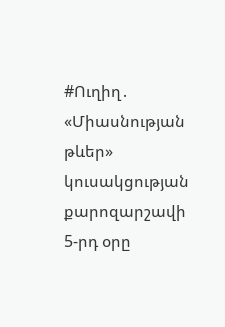#Ուղիղ․ «Միասնության թևեր» կուսակցության քարոզարշավի 5-րդ օրը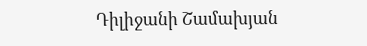Դիլիջանի Շամախյան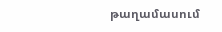թաղամասում